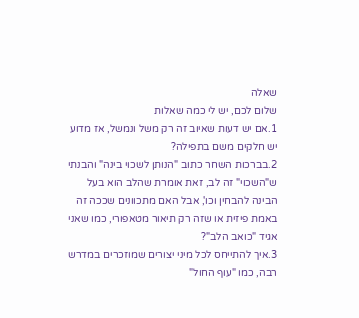שאלה
שלום לכם, יש לי כמה שאלות
1.אם יש דעות שאיוב זה רק משל ונמשל, אז מדוע יש חלקים משם בתפילה?
2.בברכות השחר כתוב "הנותן לשכוי בינה" והבנתי ש"השכוי" זה לב, זאת אומרת שהלב הוא בעל הבינה להבחין וכו', אבל האם מתכוונים שככה זה באמת פיזית או שזה רק תיאור מטאפורי, כמו שאני אגיד "כואב הלב"?
3.איך להתייחס לכל מיני יצורים שמוזכרים במדרש רבה, כמו "עוף החול"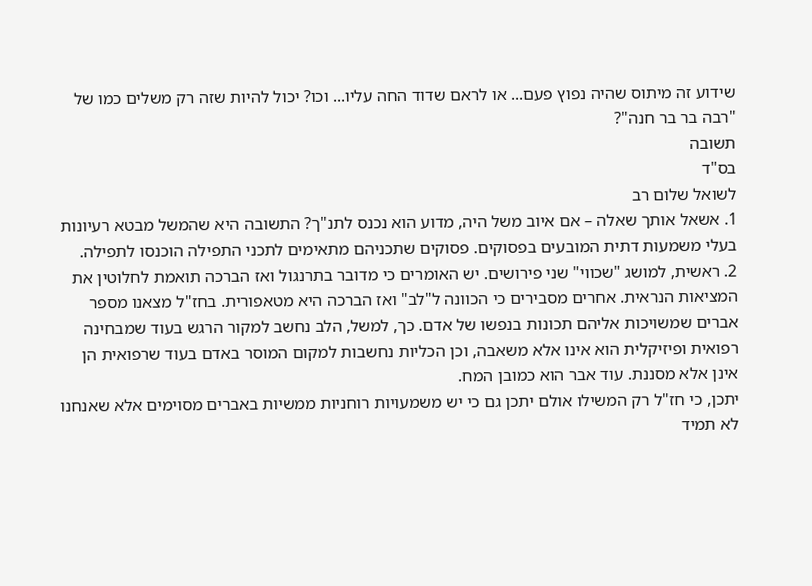שידוע זה מיתוס שהיה נפוץ פעם... או לראם שדוד החה עליו... וכו? יכול להיות שזה רק משלים כמו של "רבה בר בר חנה"?
תשובה
בס"ד
לשואל שלום רב
1. אשאל אותך שאלה – אם איוב משל היה, מדוע הוא נכנס לתנ"ך? התשובה היא שהמשל מבטא רעיונות בעלי משמעות דתית המובעים בפסוקים. פסוקים שתכניהם מתאימים לתכני התפילה הוכנסו לתפילה.
2. ראשית, למושג "שכווי" שני פירושים. יש האומרים כי מדובר בתרנגול ואז הברכה תואמת לחלוטין את המציאות הנראית. אחרים מסבירים כי הכוונה ל"לב" ואז הברכה היא מטאפורית. בחז"ל מצאנו מספר אברים שמשויכות אליהם תכונות בנפשו של אדם. כך, למשל, הלב נחשב למקור הרגש בעוד שמבחינה רפואית ופיזיקלית הוא אינו אלא משאבה, וכן הכליות נחשבות למקום המוסר באדם בעוד שרפואית הן אינן אלא מסננת. עוד אבר הוא כמובן המח.
יתכן, כי חז"ל רק המשילו אולם יתכן גם כי יש משמעויות רוחניות ממשיות באברים מסוימים אלא שאנחנו לא תמיד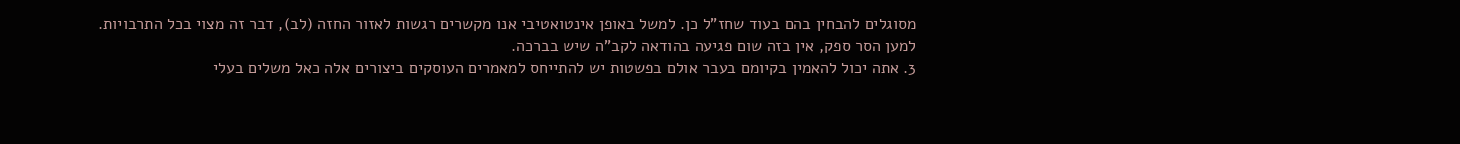מסוגלים להבחין בהם בעוד שחז"ל כן. למשל באופן אינטואטיבי אנו מקשרים רגשות לאזור החזה (לב), דבר זה מצוי בכל התרבויות.
למען הסר ספק, אין בזה שום פגיעה בהודאה לקב"ה שיש בברכה.
3. אתה יכול להאמין בקיומם בעבר אולם בפשטות יש להתייחס למאמרים העוסקים ביצורים אלה כאל משלים בעלי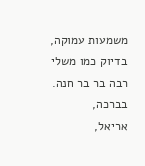משמעות עמוקה, בדיוק כמו משלי רבה בר בר חנה.
בברכה,
אריאל,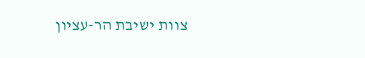צוות ישיבת הר-עציון